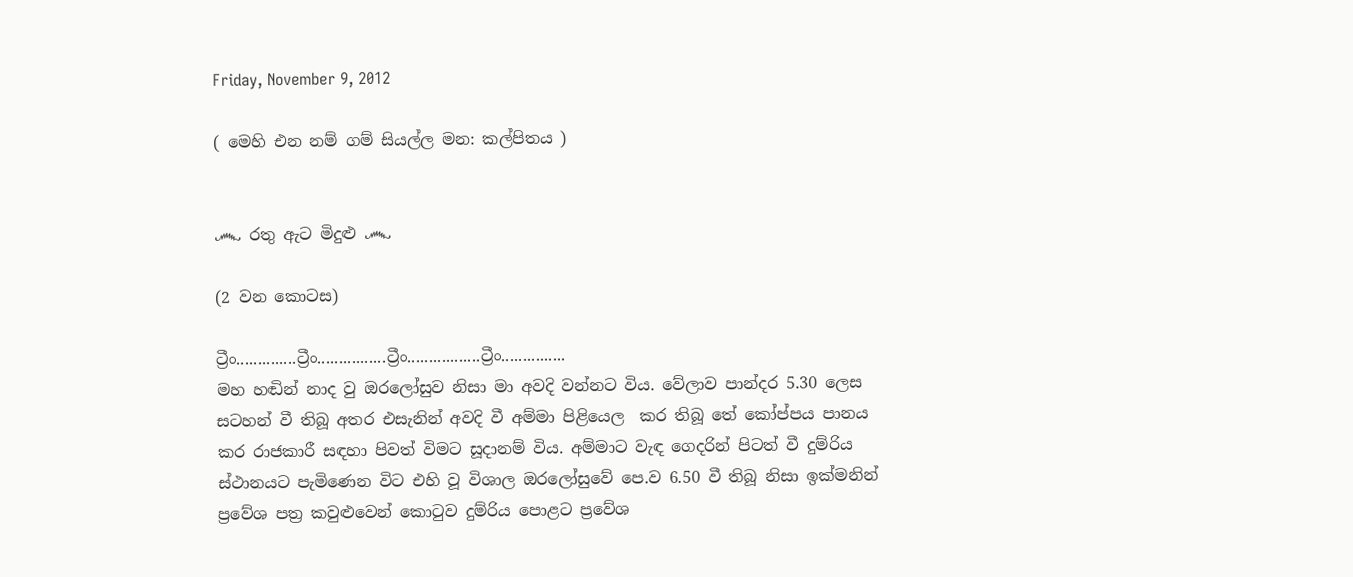Friday, November 9, 2012

( මෙහි එන නම් ගම් සියල්ල මන: කල්පිතය )


෴ රතු ඇට මිදුළු ෴

(2 වන කොටස)

ට්‍රීං..............ට්‍රීං................ට්‍රීං.................ට්‍රීං...............
මහ හ‍ඬින් නාද වු ඔරලෝසුව නිසා මා අවදි වන්නට විය. වේලාව පාන්දර 5.30 ලෙස සටහන් වී තිබූ අතර එසැනින් අවදි වී අම්මා පිළියෙල  කර තිබූ තේ කෝප්පය පානය කර රාජකාරී සඳහා පිවත් විමට සූදානම් විය. අම්මාට වැඳ ගෙදරින් පිටත් වී දුම්රිය ස්ථානයට පැමිණෙන විට එහි වූ විශාල ඔරලෝසුවේ පෙ.ව 6.50 වී තිබූ නිසා ඉක්මනින් ප්‍රවේශ පත්‍ර කවුළුවෙන් කොටුව දුම්රිය පොළට ප්‍රවේශ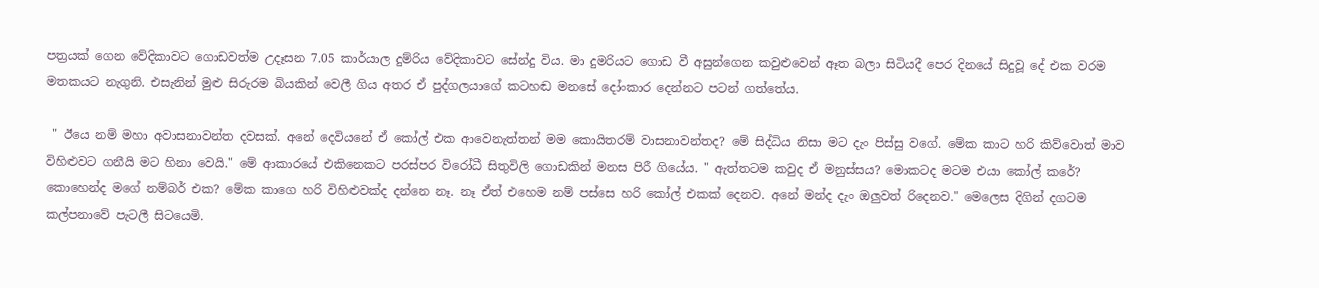පත්‍රයක් ගෙන වේදිකාවට ගොඩවත්ම උදෑසන 7.05 කාර්යාල දුම්රිය වේදිකාවට සේන්දු විය. මා දුමරියට ගොඩ වී අසුන්ගෙන කවුළුවෙන් ඈත බලා සිටියදී පෙර දිනයේ සිදුවූ දේ එක වරම මතකයට නැගුනි. එසැනින් මුළු සිරුරම බියකින් වෙලී ගිය අතර ඒ පුද්ගලයාගේ කටහඬ මනසේ දෝංකාර දෙන්නට පටන් ගත්තේය.

 " ඊයෙ නම් මහා අවාසනාවන්ත දවසක්. අනේ දෙවියනේ ඒ කෝල් එක ආවෙනැත්තන් මම කොයිතරම් වාසනාවන්තද? මේ සිද්ධිය නිසා මට දැං පිස්සු වගේ. මේක කාට හරි කිව්වොත් මාව විහිළුවට ගනීයි මට හිනා වෙයි." මේ ආකාරයේ එකිනෙකට පරස්පර විරෝධී සිතුවිලි ගොඩකින් මනස පිරී ගියේය. " ඇත්තටම කවුද ඒ මනුස්සය? මොකටද මටම එයා කෝල් කරේ? කොහෙන්ද මගේ නම්බර් එක? මේක කාගෙ හරි විහිළුවක්ද දන්නෙ නෑ. නෑ ඒත් එහෙම නම් පස්සෙ හරි කෝල් එකක් දෙනව. අනේ මන්ද දැං ඔලුවත් රිදෙනව." මෙලෙස දිගින් දගටම කල්පනාවේ පැටලී සිටයෙමි.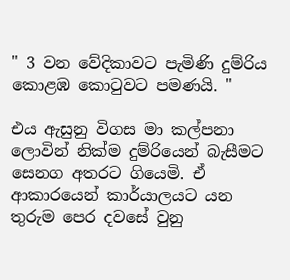" 3 වන වේදිකාවට පැමිණි දුම්රිය කොළඹ කොටුවට පමණයි. "

එය ඇසුනු විගස මා කල්පනා ලොවින් නික්ම දුම්රියෙන් බැසීමට සෙනග අතරට ගියෙමි. ඒ ආකාරයෙන් කාර්යාලයට යන තුරුම පෙර දවසේ වුනු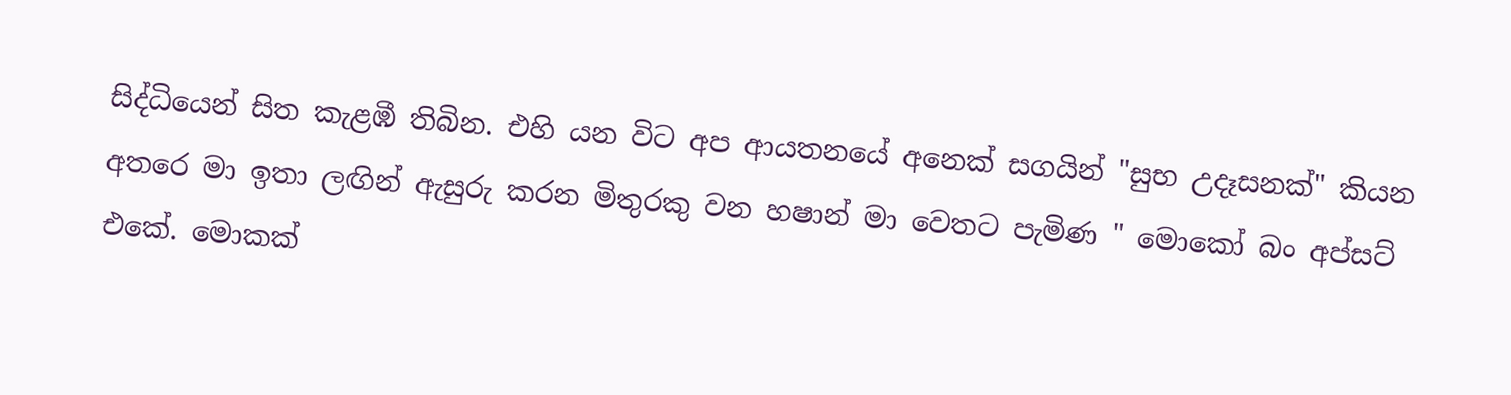සිද්ධියෙන් සිත කැළඹී තිබින. එහි යන විට අප ආයතනයේ අනෙක් සගයින් "සුභ උදෑසනක්" කියන අතරෙ මා ඉතා ලඟින් ඇසුරු කරන මිතුරකු වන හෂාන් මා වෙතට පැමිණ " මොකෝ බං අප්සට් එකේ. මොකක්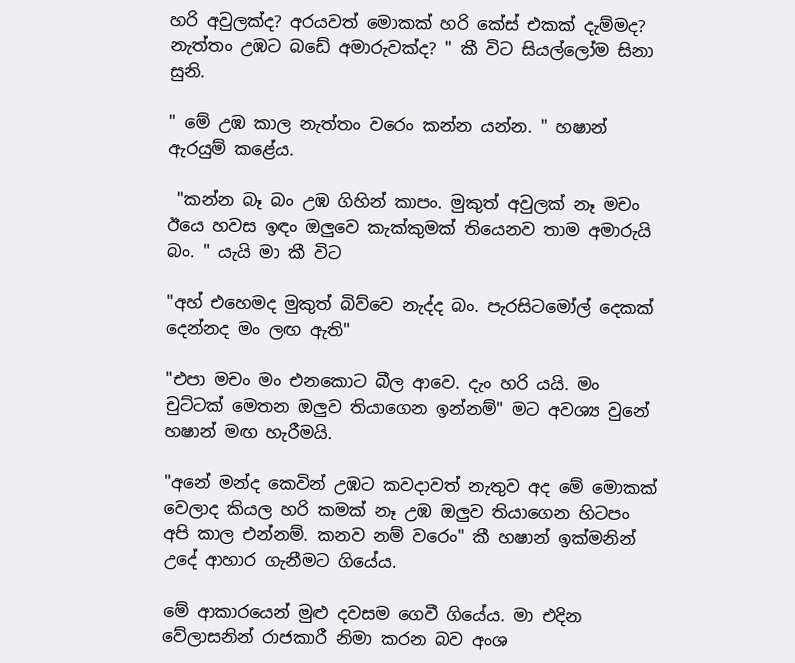හරි අවුලක්ද? අරයවත් මොකක් හරි කේස් එකක් දැම්මද? නැත්තං උඹට බඩේ අමාරුවක්ද? " කී විට සියල්ලෝම සිනා සුනි.

" මේ උඹ කාල නැත්තං වරෙං කන්න යන්න. " හෂාන් ඇරයුම් කළේය.

 "කන්න බෑ බං උඹ ගිහින් කාපං. මුකුත් අවුලක් නෑ මචං ඊයෙ හවස ඉඳං ඔලුවෙ කැක්කුමක් තියෙනව තාම අමාරුයි බං. " යැයි මා කී විට

"අහ් එහෙමද මුකුත් බිව්වෙ නැද්ද බං. පැරසිටමෝල් දෙකක් දෙන්නද මං ලඟ ඇති"

"එපා මචං මං එනකොට බීල ආවෙ. දැං හරි යයි. මං චුට්ටක් මෙතන ඔලුව තියාගෙන ඉන්නම්" මට අවශ්‍ය වුනේ හෂාන් මඟ හැරීමයි.

"අනේ මන්ද කෙවින් උඹට කවදාවත් නැතුව අද මේ මොකක් වෙලාද කියල හරි කමක් නෑ උඹ ඔලුව තියාගෙන හිටපං අපි කාල එන්නම්. කනව නම් වරෙං" කී හෂාන් ඉක්මනින් උදේ ආහාර ගැනීමට ගියේය.

මේ ආකාරයෙන් මුළු දවසම ගෙවී ගියේය. මා එදින වේලාසනින් රාජකාරී නිමා කරන බව අංශ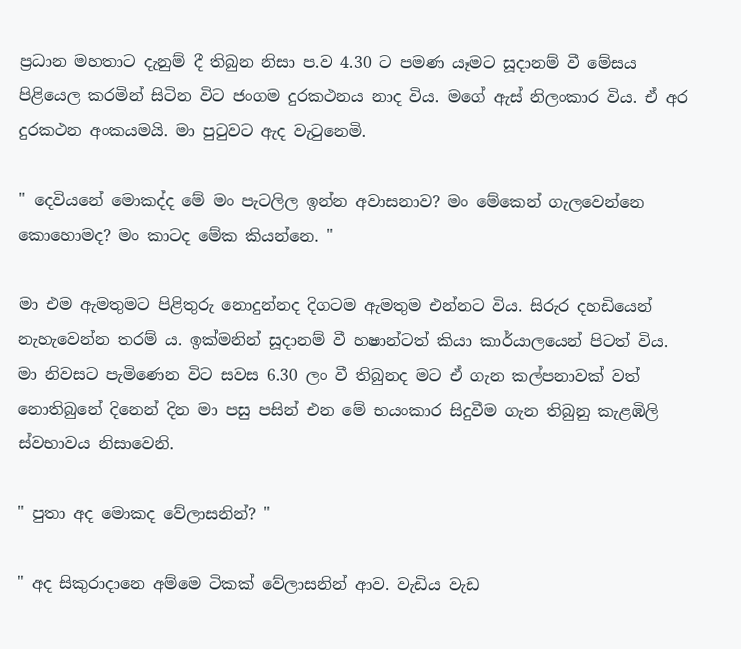ප්‍රධාන මහතාට දැනුම් දී තිබුන නිසා ප.ව 4.30 ට පමණ යෑමට සූදානම් වී මේසය පිළියෙල කරමින් සිටින විට ජංගම දුරකථනය නාද විය. මගේ ඇස් නිලංකාර විය. ඒ අර දුරකථන අංකයමයි. මා පුටුවට ඇද වැටුනෙමි.

" දෙවියනේ මොකද්ද මේ මං පැටලිල ඉන්න අවාසනාව? මං මේකෙන් ගැලවෙන්නෙ කොහොමද? මං කාටද මේක කියන්නෙ. "

මා එම ඇමතුමට පිළිතුරු නොදුන්නද දිගටම ඇමතුම එන්නට විය. සිරුර දහඩියෙන් නැහැවෙන්න තරම් ය. ඉක්මනින් සූදානම් වී හෂාන්ටත් කියා කාර්යාලයෙන් පිටත් විය.
මා නිවසට පැමිණෙන විට සවස 6.30 ලං වී තිබුනද මට ඒ ගැන කල්පනාවක් වත් නොතිබුනේ දිනෙන් දින මා පසු පසින් එන මේ භයංකාර සිදුවීම ගැන තිබුනු කැළඹිලි ස්වභාවය නිසාවෙනි.

" පුතා අද මොකද වේලාසනින්? "

" අද සිකුරාදානෙ අම්මෙ ටිකක් වේලාසනින් ආව. වැඩිය වැඩ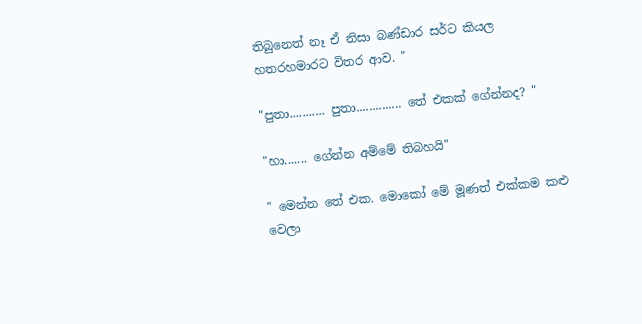තිබුනෙත් නෑ ඒ නිසා බණ්ඩාර සර්ට කියල හතරහමාරට විතර ආව. "

"පුතා........... පුතා.............. තේ එකක් ගේන්නද? "

"හා....... ගේන්න අම්මේ තිබහයි"

" මෙන්න තේ එක. මොකෝ මේ මූණත් එක්කම කළු වෙලා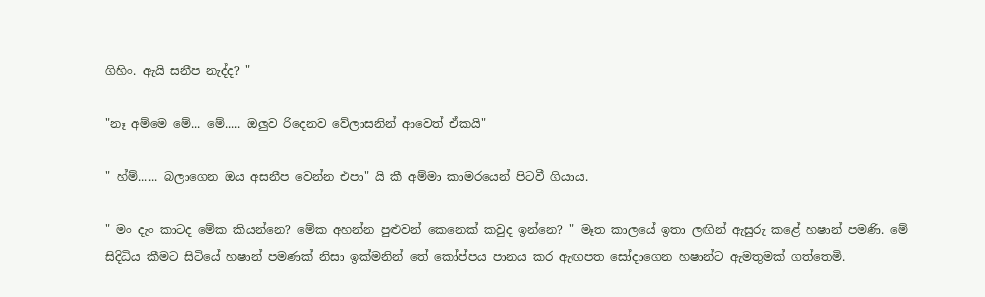ගිහිං. ඇයි සනීප නැද්ද? "

"නෑ අම්මෙ මේ... මේ..... ඔලුව රිදෙනව වේලාසනින් ආවෙත් ඒකයි"

" හ්ම්...... බලාගෙන ඔය අසනීප වෙන්න එපා" යි කී අම්මා කාමරයෙන් පිටවී ගියාය.

" මං දැං කාටද මේක කියන්නෙ? මේක අහන්න පුළුවන් කෙනෙක් කවුද ඉන්නෙ? " මෑත කාලයේ ඉතා ලඟින් ඇසුරු කළේ හෂාන් පමණි. මේ සිදිධිය කීමට සිටියේ හෂාන් පමණක් නිසා ඉක්මනින් තේ කෝප්පය පානය කර ඇඟපත සෝදාගෙන හෂාන්ට ඇමතුමක් ගත්තෙමි.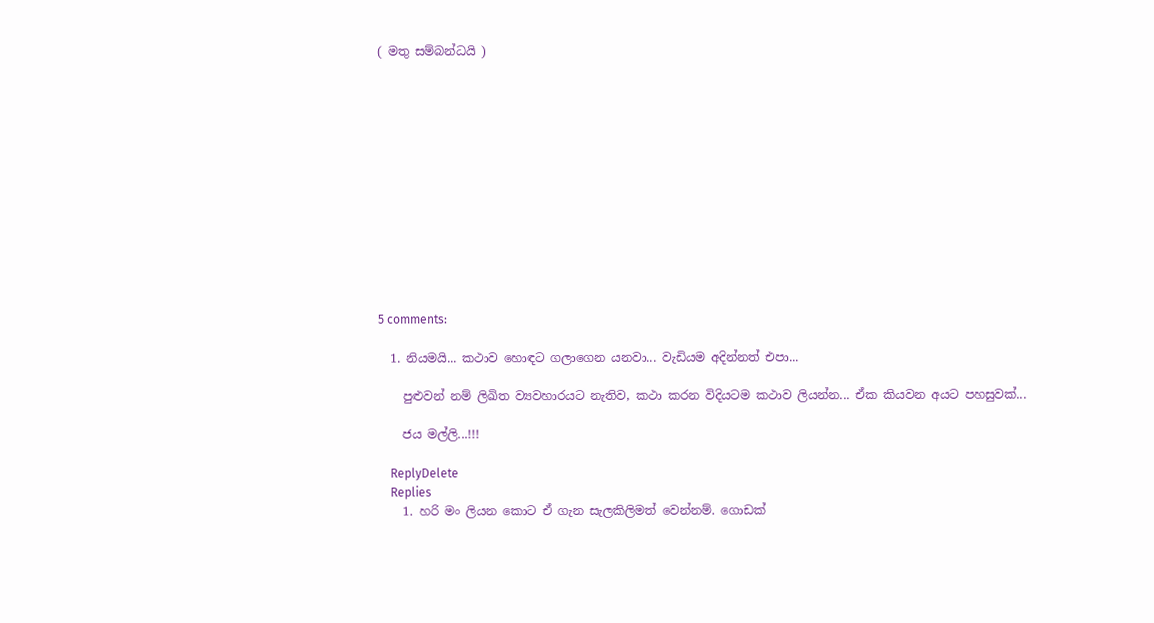( මතු සම්බන්ධයි )













5 comments:

  1. නියමයි... කථාව හොඳට ගලාගෙන යනවා... වැඩියම අදින්නත් එපා...

    පුළුවන් නම් ලිඛිත ව්‍යවහාරයට නැතිව, කථා කරන විදියටම කථාව ලියන්න... ඒක කියවන අයට පහසුවක්...

    ජය මල්ලි...!!!

    ReplyDelete
    Replies
    1. හරි මං ලියන කොට ඒ ගැන සැලකිලිමත් වෙන්නම්. ගොඩක්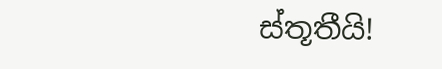ස්තූතීයි!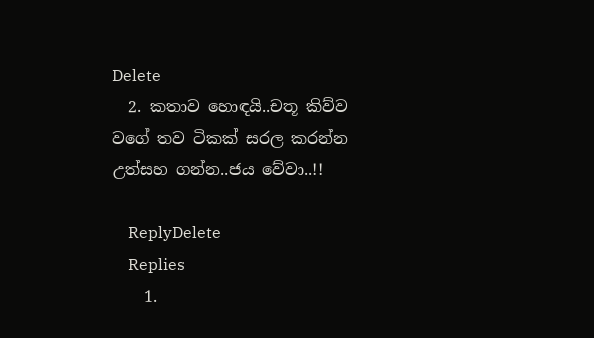Delete
  2. කතාව හොඳයි..චතූ කිව්ව වගේ තව ටිකක් සරල කරන්න උත්සහ ගන්න..ජය වේවා..!!

    ReplyDelete
    Replies
    1.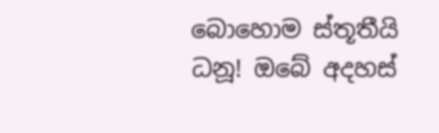බොහොම ස්තූතීයි ධනූ! ඔබේ අදහස්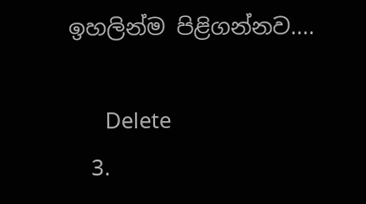ඉහලින්ම පිළිගන්නව....

      Delete
  3.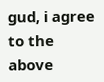gud, i agree to the above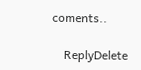coments..

    ReplyDelete